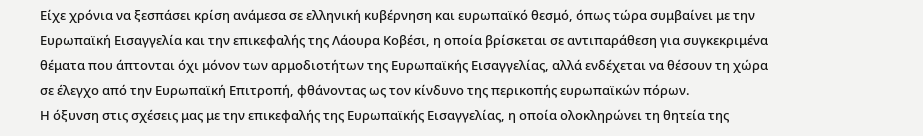Είχε χρόνια να ξεσπάσει κρίση ανάμεσα σε ελληνική κυβέρνηση και ευρωπαϊκό θεσμό, όπως τώρα συμβαίνει με την Ευρωπαϊκή Εισαγγελία και την επικεφαλής της Λάουρα Κοβέσι, η οποία βρίσκεται σε αντιπαράθεση για συγκεκριμένα θέματα που άπτονται όχι μόνον των αρμοδιοτήτων της Ευρωπαϊκής Εισαγγελίας, αλλά ενδέχεται να θέσουν τη χώρα σε έλεγχο από την Ευρωπαϊκή Επιτροπή, φθάνοντας ως τον κίνδυνο της περικοπής ευρωπαϊκών πόρων.
Η όξυνση στις σχέσεις μας με την επικεφαλής της Ευρωπαϊκής Εισαγγελίας, η οποία ολοκληρώνει τη θητεία της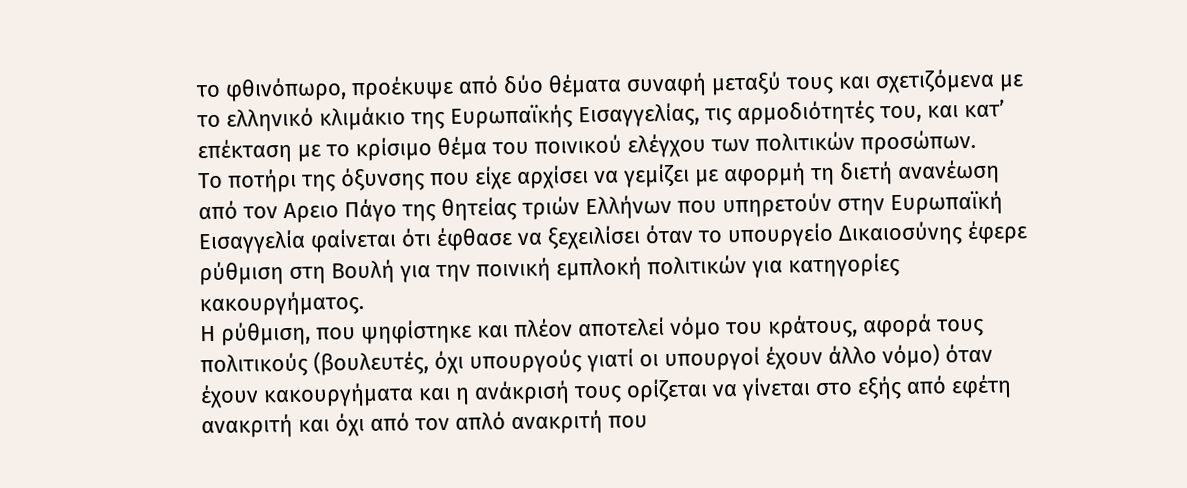το φθινόπωρο, προέκυψε από δύο θέματα συναφή μεταξύ τους και σχετιζόμενα με το ελληνικό κλιμάκιο της Ευρωπαϊκής Εισαγγελίας, τις αρμοδιότητές του, και κατ’ επέκταση με το κρίσιμο θέμα του ποινικού ελέγχου των πολιτικών προσώπων.
Το ποτήρι της όξυνσης που είχε αρχίσει να γεμίζει με αφορμή τη διετή ανανέωση από τον Αρειο Πάγο της θητείας τριών Ελλήνων που υπηρετούν στην Ευρωπαϊκή Εισαγγελία φαίνεται ότι έφθασε να ξεχειλίσει όταν το υπουργείο Δικαιοσύνης έφερε ρύθμιση στη Βουλή για την ποινική εμπλοκή πολιτικών για κατηγορίες κακουργήματος.
Η ρύθμιση, που ψηφίστηκε και πλέον αποτελεί νόμο του κράτους, αφορά τους πολιτικούς (βουλευτές, όχι υπουργούς γιατί οι υπουργοί έχουν άλλο νόμο) όταν έχουν κακουργήματα και η ανάκρισή τους ορίζεται να γίνεται στο εξής από εφέτη ανακριτή και όχι από τον απλό ανακριτή που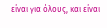είναι για όλους, και είναι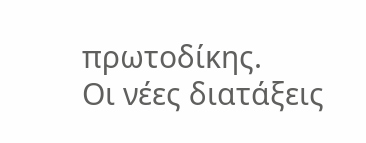πρωτοδίκης.
Οι νέες διατάξεις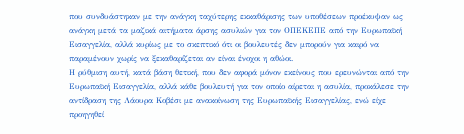που συνδυάστηκαν με την ανάγκη ταχύτερης εκκαθάρισης των υποθέσεων προέκυψαν ως ανάγκη μετά τα μαζικά αιτήματα άρσης ασυλιών για τον ΟΠΕΚΕΠΕ από την Ευρωπαϊκή Εισαγγελία, αλλά κυρίως με το σκεπτικό ότι οι βουλευτές δεν μπορούν για καιρό να παραμένουν χωρίς να ξεκαθαρίζεται αν είναι ένοχοι η αθώοι.
Η ρύθμιση αυτή, κατά βάση θετική, που δεν αφορά μόνον εκείνους που ερευνώνται από την Ευρωπαϊκή Εισαγγελία, αλλά κάθε βουλευτή για τον οποίο αίρεται η ασυλία, προκάλεσε την αντίδραση της Λάουρα Κοβέσι με ανακοίνωση της Ευρωπαϊκής Εισαγγελίας, ενώ είχε προηγηθεί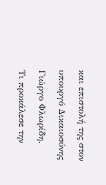και επιστολή της στον υπουργό Δικαιοσύνης Γιώργο Φλωρίδη.
Τι προκάλεσε την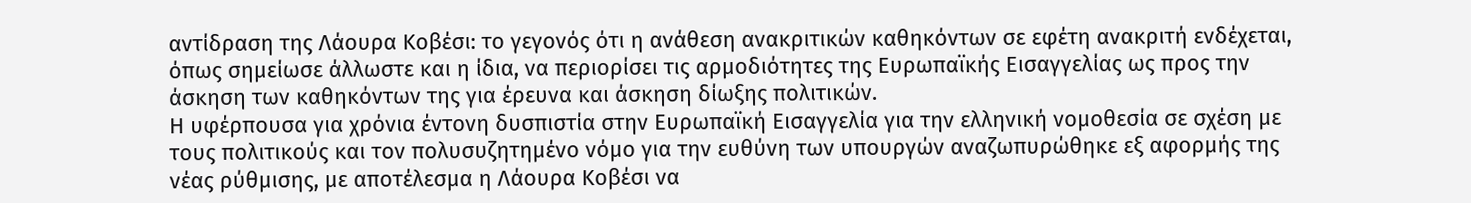αντίδραση της Λάουρα Κοβέσι: το γεγονός ότι η ανάθεση ανακριτικών καθηκόντων σε εφέτη ανακριτή ενδέχεται, όπως σημείωσε άλλωστε και η ίδια, να περιορίσει τις αρμοδιότητες της Ευρωπαϊκής Εισαγγελίας ως προς την άσκηση των καθηκόντων της για έρευνα και άσκηση δίωξης πολιτικών.
Η υφέρπουσα για χρόνια έντονη δυσπιστία στην Ευρωπαϊκή Εισαγγελία για την ελληνική νομοθεσία σε σχέση με τους πολιτικούς και τον πολυσυζητημένο νόμο για την ευθύνη των υπουργών αναζωπυρώθηκε εξ αφορμής της νέας ρύθμισης, με αποτέλεσμα η Λάουρα Κοβέσι να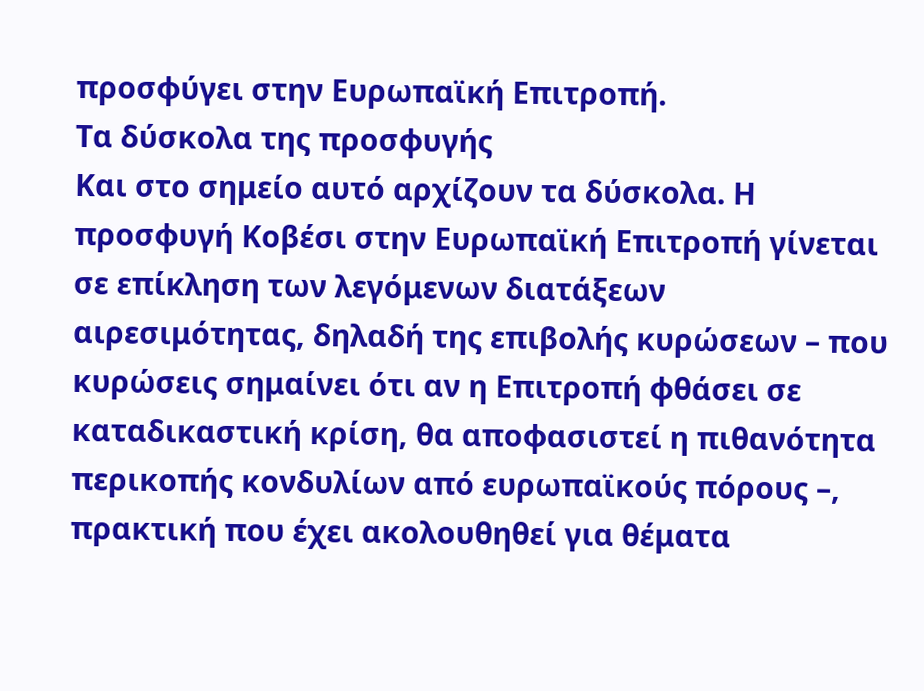προσφύγει στην Ευρωπαϊκή Επιτροπή.
Τα δύσκολα της προσφυγής
Και στο σημείο αυτό αρχίζουν τα δύσκολα. Η προσφυγή Κοβέσι στην Ευρωπαϊκή Επιτροπή γίνεται σε επίκληση των λεγόμενων διατάξεων αιρεσιμότητας, δηλαδή της επιβολής κυρώσεων – που κυρώσεις σημαίνει ότι αν η Επιτροπή φθάσει σε καταδικαστική κρίση, θα αποφασιστεί η πιθανότητα περικοπής κονδυλίων από ευρωπαϊκούς πόρους –, πρακτική που έχει ακολουθηθεί για θέματα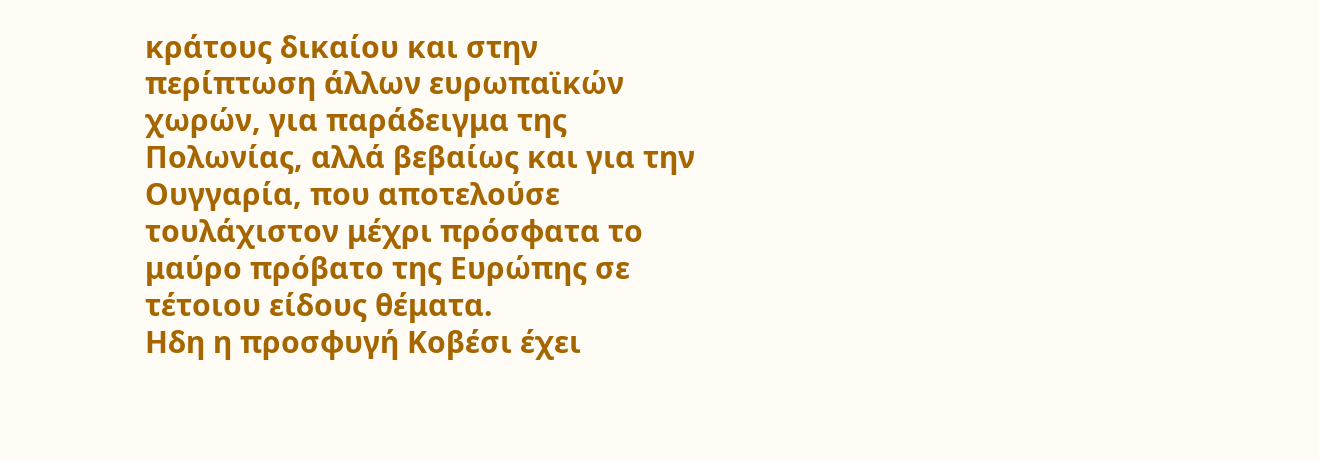κράτους δικαίου και στην περίπτωση άλλων ευρωπαϊκών χωρών, για παράδειγμα της Πολωνίας, αλλά βεβαίως και για την Ουγγαρία, που αποτελούσε τουλάχιστον μέχρι πρόσφατα το μαύρο πρόβατο της Ευρώπης σε τέτοιου είδους θέματα.
Ηδη η προσφυγή Κοβέσι έχει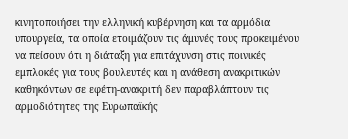κινητοποιήσει την ελληνική κυβέρνηση και τα αρμόδια υπουργεία, τα οποία ετοιμάζουν τις άμυνές τους προκειμένου να πείσουν ότι η διάταξη για επιτάχυνση στις ποινικές εμπλοκές για τους βουλευτές και η ανάθεση ανακριτικών καθηκόντων σε εφέτη-ανακριτή δεν παραβλάπτουν τις αρμοδιότητες της Ευρωπαϊκής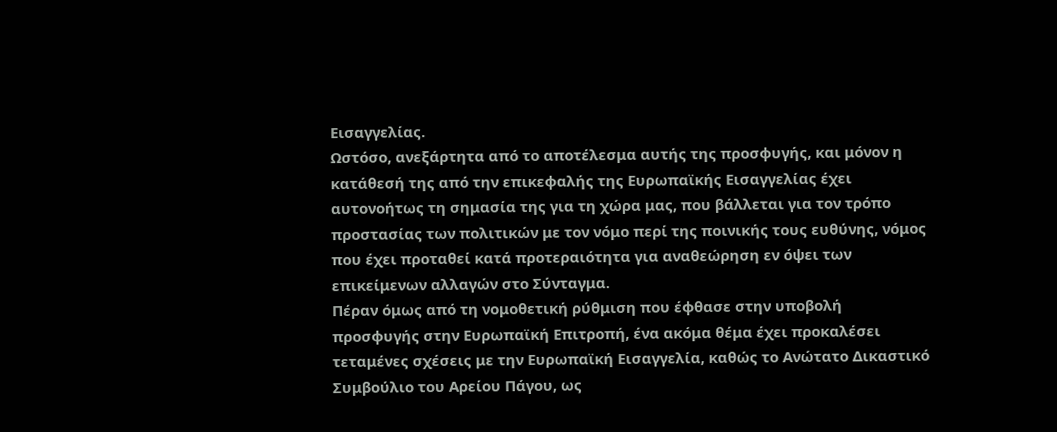Εισαγγελίας.
Ωστόσο, ανεξάρτητα από το αποτέλεσμα αυτής της προσφυγής, και μόνον η κατάθεσή της από την επικεφαλής της Ευρωπαϊκής Εισαγγελίας έχει αυτονοήτως τη σημασία της για τη χώρα μας, που βάλλεται για τον τρόπο προστασίας των πολιτικών με τον νόμο περί της ποινικής τους ευθύνης, νόμος που έχει προταθεί κατά προτεραιότητα για αναθεώρηση εν όψει των επικείμενων αλλαγών στο Σύνταγμα.
Πέραν όμως από τη νομοθετική ρύθμιση που έφθασε στην υποβολή προσφυγής στην Ευρωπαϊκή Επιτροπή, ένα ακόμα θέμα έχει προκαλέσει τεταμένες σχέσεις με την Ευρωπαϊκή Εισαγγελία, καθώς το Ανώτατο Δικαστικό Συμβούλιο του Αρείου Πάγου, ως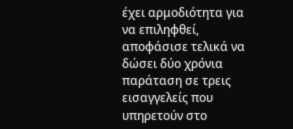έχει αρμοδιότητα για να επιληφθεί, αποφάσισε τελικά να δώσει δύο χρόνια παράταση σε τρεις εισαγγελείς που υπηρετούν στο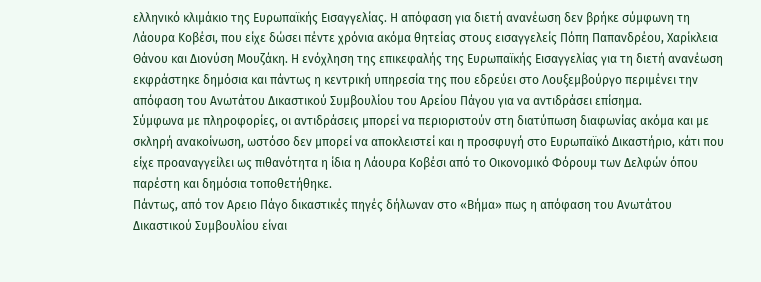ελληνικό κλιμάκιο της Ευρωπαϊκής Εισαγγελίας. Η απόφαση για διετή ανανέωση δεν βρήκε σύμφωνη τη Λάουρα Κοβέσι, που είχε δώσει πέντε χρόνια ακόμα θητείας στους εισαγγελείς Πόπη Παπανδρέου, Χαρίκλεια Θάνου και Διονύση Μουζάκη. Η ενόχληση της επικεφαλής της Ευρωπαϊκής Εισαγγελίας για τη διετή ανανέωση εκφράστηκε δημόσια και πάντως η κεντρική υπηρεσία της που εδρεύει στο Λουξεμβούργο περιμένει την απόφαση του Ανωτάτου Δικαστικού Συμβουλίου του Αρείου Πάγου για να αντιδράσει επίσημα.
Σύμφωνα με πληροφορίες, οι αντιδράσεις μπορεί να περιοριστούν στη διατύπωση διαφωνίας ακόμα και με σκληρή ανακοίνωση, ωστόσο δεν μπορεί να αποκλειστεί και η προσφυγή στο Ευρωπαϊκό Δικαστήριο, κάτι που είχε προαναγγείλει ως πιθανότητα η ίδια η Λάουρα Κοβέσι από το Οικονομικό Φόρουμ των Δελφών όπου παρέστη και δημόσια τοποθετήθηκε.
Πάντως, από τον Αρειο Πάγο δικαστικές πηγές δήλωναν στο «Βήμα» πως η απόφαση του Ανωτάτου Δικαστικού Συμβουλίου είναι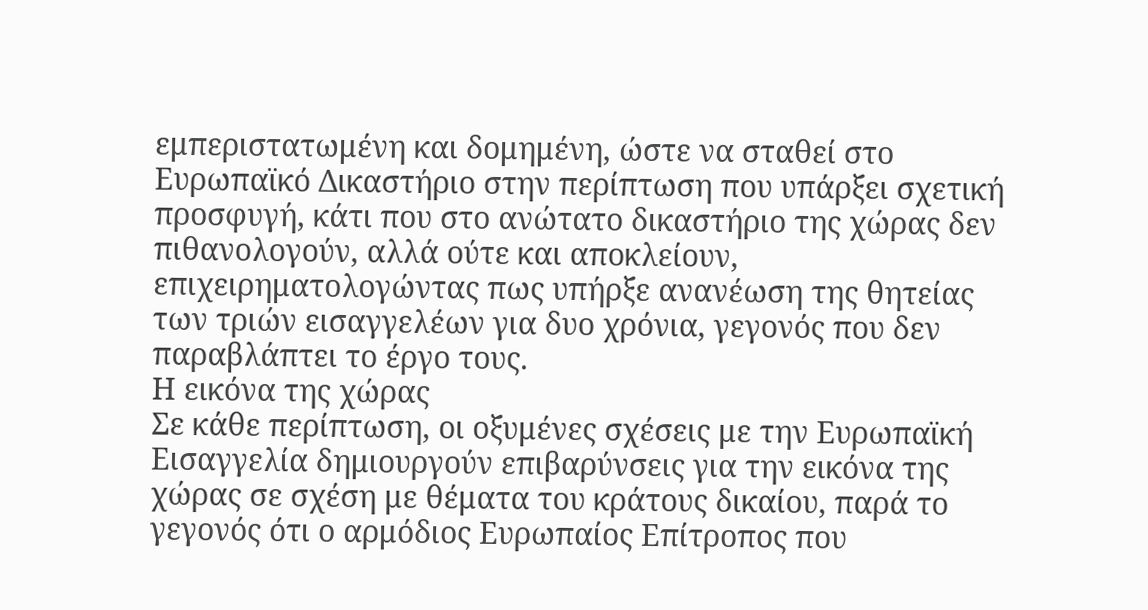εμπεριστατωμένη και δομημένη, ώστε να σταθεί στο Ευρωπαϊκό Δικαστήριο στην περίπτωση που υπάρξει σχετική προσφυγή, κάτι που στο ανώτατο δικαστήριο της χώρας δεν πιθανολογούν, αλλά ούτε και αποκλείουν, επιχειρηματολογώντας πως υπήρξε ανανέωση της θητείας των τριών εισαγγελέων για δυο χρόνια, γεγονός που δεν παραβλάπτει το έργο τους.
Η εικόνα της χώρας
Σε κάθε περίπτωση, οι οξυμένες σχέσεις με την Ευρωπαϊκή Εισαγγελία δημιουργούν επιβαρύνσεις για την εικόνα της χώρας σε σχέση με θέματα του κράτους δικαίου, παρά το γεγονός ότι ο αρμόδιος Ευρωπαίος Επίτροπος που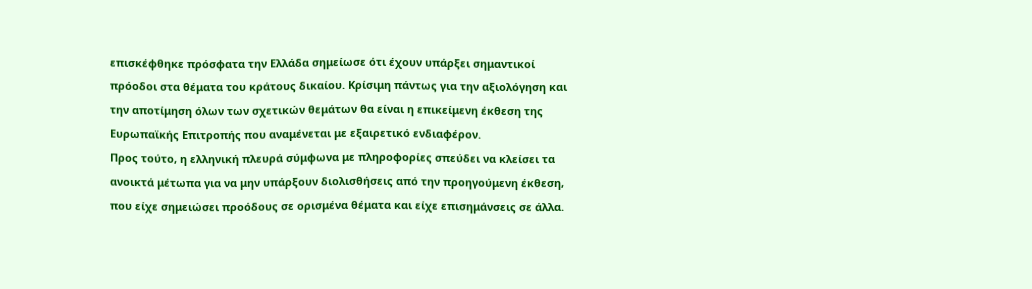επισκέφθηκε πρόσφατα την Ελλάδα σημείωσε ότι έχουν υπάρξει σημαντικοί πρόοδοι στα θέματα του κράτους δικαίου. Κρίσιμη πάντως για την αξιολόγηση και την αποτίμηση όλων των σχετικών θεμάτων θα είναι η επικείμενη έκθεση της Ευρωπαϊκής Επιτροπής που αναμένεται με εξαιρετικό ενδιαφέρον.
Προς τούτο, η ελληνική πλευρά σύμφωνα με πληροφορίες σπεύδει να κλείσει τα ανοικτά μέτωπα για να μην υπάρξουν διολισθήσεις από την προηγούμενη έκθεση, που είχε σημειώσει προόδους σε ορισμένα θέματα και είχε επισημάνσεις σε άλλα.